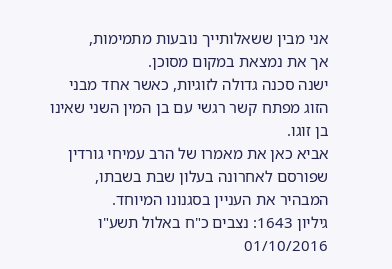אני מבין ששאלותייך נובעות מתמימות,
אך את נמצאת במקום מסוכן.
ישנה סכנה גדולה לזוגיות, כאשר אחד מבני הזוג מפתח קשר רגשי עם בן המין השני שאינו בן זוגו.
אביא כאן את מאמרו של הרב עמיחי גורדין שפורסם לאחרונה בעלון שבת בשבתו,
המבהיר את העניין בסגנונו המיוחד.
גיליון 1643: נצבים כ"ח באלול תשע"ו 01/10/2016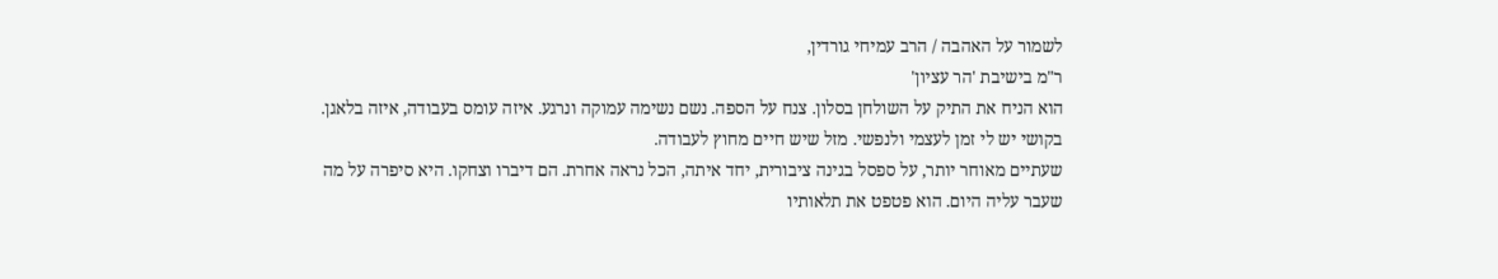לשמור על האהבה / הרב עמיחי גורדין,
ר"מ בישיבת 'הר עציון'
הוא הניח את התיק על השולחן בסלון. צנח על הספה. נשם נשימה עמוקה ונרגע. איזה עומס בעבודה, איזה בלאגן. בקושי יש לי זמן לעצמי ולנפשי. מזל שיש חיים מחוץ לעבודה.
שעתיים מאוחר יותר, על ספסל בגינה ציבורית, יחד איתה, הכל נראה אחרת. הם דיברו וצחקו. היא סיפרה על מה שעבר עליה היום. הוא פטפט את תלאותיו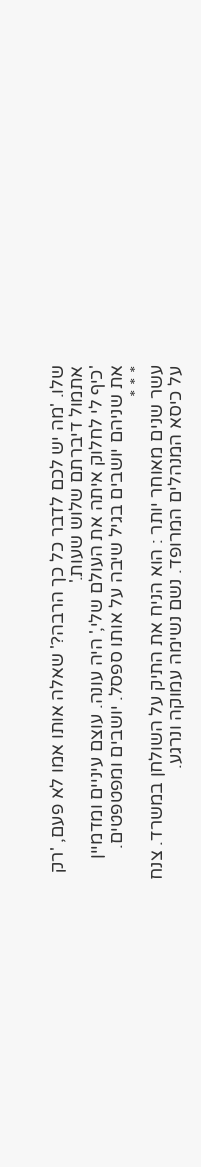שלו. 'מה יש לכם לדבר כל כך הרבה?' שאלה אותו אמו לא פעם, 'רק אתמול דיברתם שלוש שעות.'
'כיף לי לחלוק איתה את העולם שלי,' היה עונה. עוצם עיניים ומדמיין את שניהם יושבים בגיל שיבה על אותו ספסל. יושבים ומפטפטים.
* * *
עשר שנים מאוחר יותר : הוא הניח את התיק על השולחן במשרד. צנח על כיסא המנהלים המרופד. נשם נשימה עמוקה ונרגע.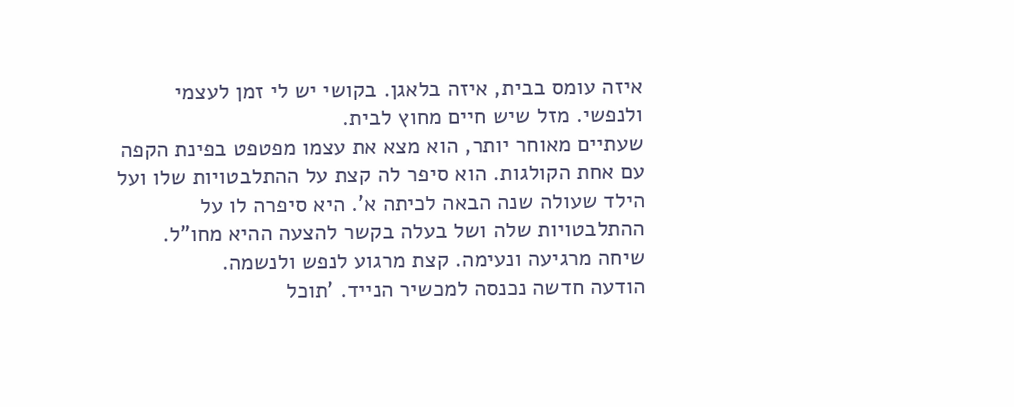איזה עומס בבית, איזה בלאגן. בקושי יש לי זמן לעצמי ולנפשי. מזל שיש חיים מחוץ לבית.
שעתיים מאוחר יותר, הוא מצא את עצמו מפטפט בפינת הקפה עם אחת הקולגות. הוא סיפר לה קצת על ההתלבטויות שלו ועל הילד שעולה שנה הבאה לכיתה א'. היא סיפרה לו על ההתלבטויות שלה ושל בעלה בקשר להצעה ההיא מחו"ל. שיחה מרגיעה ונעימה. קצת מרגוע לנפש ולנשמה.
הודעה חדשה נכנסה למכשיר הנייד. 'תוכל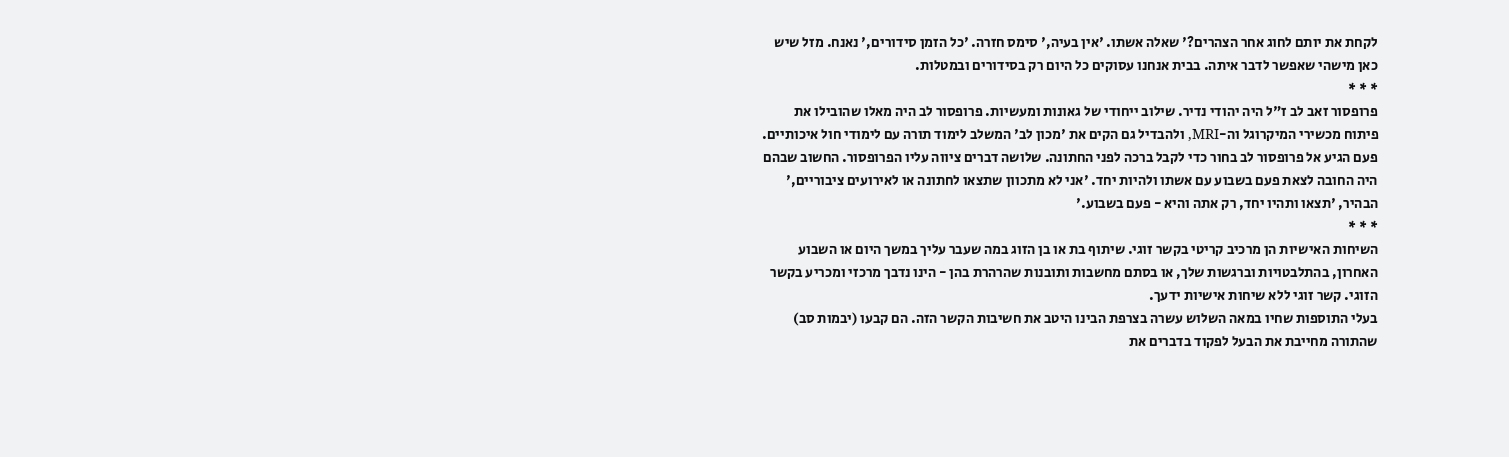לקחת את יותם לחוג אחר הצהרים?' שאלה אשתו. 'אין בעיה,' סימס חזרה. 'כל הזמן סידורים,' נאנח. מזל שיש כאן מישהי שאפשר לדבר איתה. בבית אנחנו עסוקים כל היום רק בסידורים ובמטלות.
* * *
פרופסור זאב לב ז"ל היה יהודי נדיר. שילוב ייחודי של גאונות ומעשיות. פרופסור לב היה מאלו שהובילו את פיתוח מכשירי המיקרוגל וה-MRI, ולהבדיל גם הקים את 'מכון לב' המשלב לימוד תורה עם לימודי חול איכותיים.
פעם הגיע אל פרופסור לב בחור כדי לקבל ברכה לפני החתונה. שלושה דברים ציווה עליו הפרופסור. החשוב שבהם היה החובה לצאת פעם בשבוע עם אשתו ולהיות יחד. 'אני לא מתכוון שתצאו לחתונה או לאירועים ציבוריים,' הבהיר, 'תצאו ותהיו יחד, רק אתה והיא - פעם בשבוע.'
* * *
השיחות האישיות הן מרכיב קריטי בקשר זוגי. שיתוף בת או בן הזוג במה שעבר עליך במשך היום או השבוע האחרון, בהתלבטויות וברגשות שלך, או בסתם מחשבות ותובנות שהרהרת בהן - הינו נדבך מרכזי ומכריע בקשר הזוגי. קשר זוגי ללא שיחות אישיות ידעך.
בעלי התוספות שחיו במאה השלוש עשרה בצרפת הבינו היטב את חשיבות הקשר הזה. הם קבעו (יבמות סב) שהתורה מחייבת את הבעל לפקוד בדברים את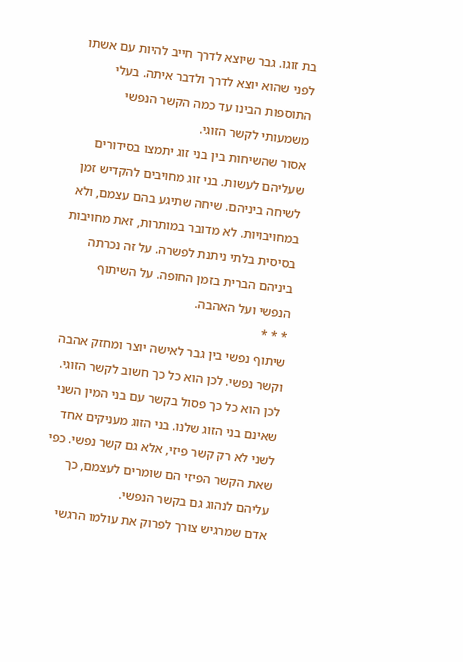בת זוגו. גבר שיוצא לדרך חייב להיות עם אשתו לפני שהוא יוצא לדרך ולדבר איתה. בעלי התוספות הבינו עד כמה הקשר הנפשי משמעותי לקשר הזוגי.
אסור שהשיחות בין בני זוג יתמצו בסידורים שעליהם לעשות. בני זוג מחויבים להקדיש זמן לשיחה ביניהם. שיחה שתיגע בהם עצמם, ולא במחויבויות. לא מדובר במותרות, זאת מחויבות בסיסית בלתי ניתנת לפשרה. על זה נכרתה ביניהם הברית בזמן החופה. על השיתוף הנפשי ועל האהבה.
* * *
שיתוף נפשי בין גבר לאישה יוצר ומחזק אהבה וקשר נפשי. לכן הוא כל כך חשוב לקשר הזוגי. לכן הוא כל כך פסול בקשר עם בני המין השני שאינם בני הזוג שלנו. בני הזוג מעניקים אחד לשני לא רק קשר פיזי, אלא גם קשר נפשי. כפי שאת הקשר הפיזי הם שומרים לעצמם, כך עליהם לנהוג גם בקשר הנפשי.
אדם שמרגיש צורך לפרוק את עולמו הרגשי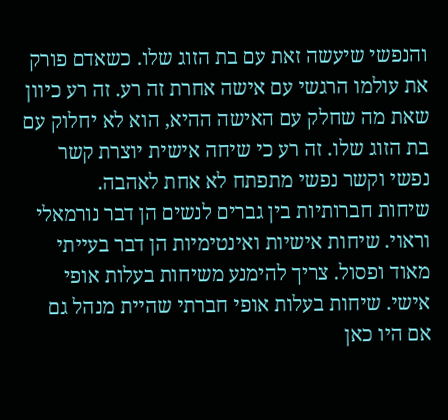והנפשי שיעשה זאת עם בת הזוג שלו. כשאדם פורק את עולמו הרגשי עם אישה אחרת זה רע. זה רע כיוון שאת מה שחלק עם האישה ההיא, הוא לא יחלוק עם בת הזוג שלו. זה רע כי שיחה אישית יוצרת קשר נפשי וקשר נפשי מתפתח לא אחת לאהבה.
שיחות חברותיות בין גברים לנשים הן דבר נורמאלי וראוי. שיחות אישיות ואינטימיות הן דבר בעייתי מאוד ופסול. צריך להימנע משיחות בעלות אופי אישי. שיחות בעלות אופי חברתי שהיית מנהל גם אם היו כאן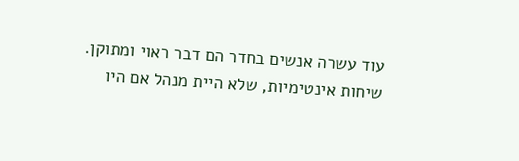עוד עשרה אנשים בחדר הם דבר ראוי ומתוקן. שיחות אינטימיות, שלא היית מנהל אם היו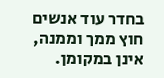בחדר עוד אנשים חוץ ממך וממנה, אינן במקומן.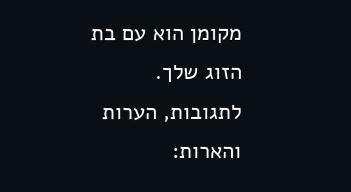מקומן הוא עם בת הזוג שלך.
לתגובות, הערות והארות: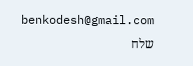benkodesh@gmail.com
שלח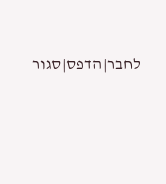לחבר|הדפס|סגור